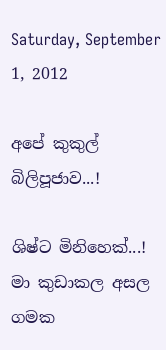Saturday, September 1, 2012

අපේ කුකුල් බිලිපූජාව...!

ශිෂ්ට මිනිහෙක්...!
මා කුඩාකල අසල ගමක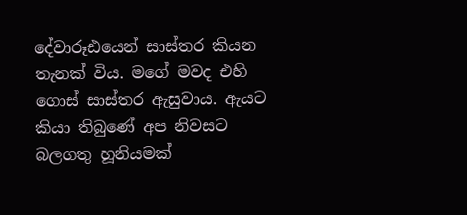දේවාරූඪයෙන් සාස්තර කියන තැනක් විය. ම‍ගේ මවද එහි ගොස් සාස්තර ඇසුවාය. ඇයට කියා තිබුණේ අප නිවසට බලගතු හූනියමක්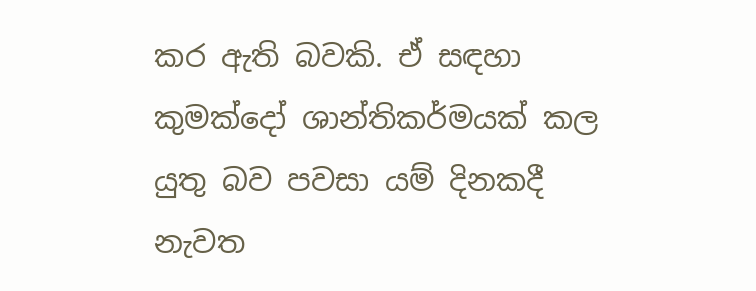කර ඇති බවකි. ඒ සඳහා කුමක්දෝ ශාන්තිකර්මයක් කල යුතු බව පවසා යම් දිනකදී නැවත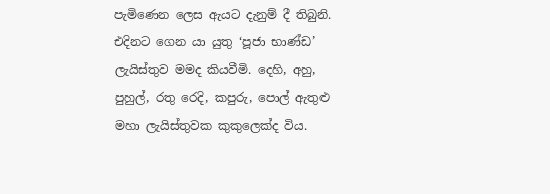පැමිණෙන ලෙස ඇයට දැනුම් දී තිබුනි. එදිනට ගෙන යා යුතු ‘පූජා භාණ්ඩ’ ලැයිස්තුව මමද කියවීමි. දෙහි, අහු, පුහුල්, රතු රෙදි, කපුරු, පොල් ඇතුළු මහා ලැයිස්තුවක කුකුලෙක්ද විය.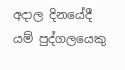අදාල දිනයේදී යම් පුද්ගලයෙකු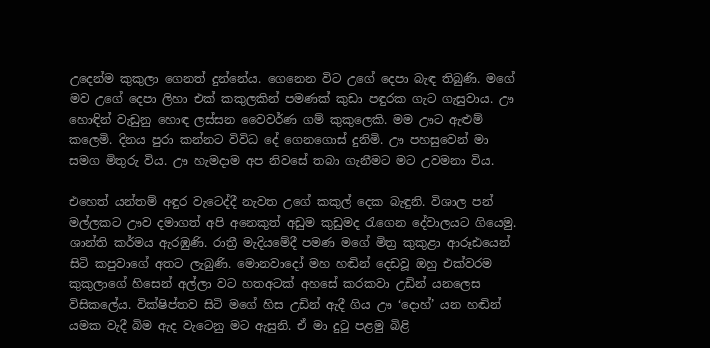උදෙන්ම කුකුලා ගෙනත් දුන්නේය. ගෙනෙන විට උගේ දෙපා බැඳ තිබුණි. මගේ මව උගේ දෙපා ලිහා එක් කකුලකින් පමණක් කුඩා පඳුරක ගැට ගැසුවාය. ඌ හොඳින් වැඩුනු හොඳ ලස්සන වෛවර්ණ ගම් කුකුලෙකි. මම ඌට ඇළුම් කලෙමි. දිනය පුරා කන්නට විවිධ දේ ගෙනගොස් දුනිමි. ඌ පහසුවෙන් මා සමග මිතුරු විය. ඌ හැමදාම අප නිවසේ තබා ගැනීමට මට උවමනා විය.

එහෙත් යන්තම් අඳුර වැටෙද්දී නැවත උගේ කකුල් දෙක බැඳුනි. විශාල පන් මල්ලකට ඌව දමාගත් අපි අනෙකුත් අඩුම කුඩුමද රැගෙන දේවාලයට ගියෙමු. ශාන්ති කර්මය ඇරඹුණි. රාත්‍රී මැදියමේදී පමණ මගේ මිත්‍ර කුකුළා ආරූඪයෙන් සිටි කපුවාගේ අතට ලැබුණි. මොනවාදෝ මහ හඬින් දෙඩවූ ඔහු එක්වරම කුකුලාගේ හිසෙන් අල්ලා වට හතඅටක් අහසේ කරකවා උඩින් යනලෙස විසිකලේය. වික්ෂිප්තව සිටි මගේ හිස උඩින් ඇදී ගිය ඌ ‘දොහ්’ යන හඬින් යමක වැදී බිම ඇද වැටෙනු මට ඇසුනි. ඒ මා දුටු පළමු බිළි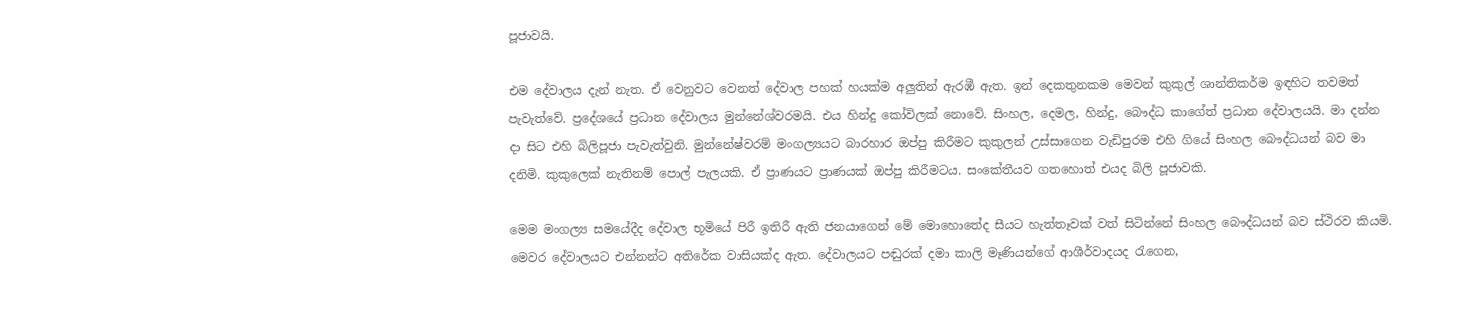පූජාවයි.

එම දේවාලය දැන් නැත. ඒ වෙනුවට වෙනත් දේවාල පහක් හයක්ම අලුතින් ඇරඹී ඇත. ඉන් දෙකතුනකම මෙවන් කුකුල් ශාන්තිකර්ම ඉඳහිට තවමත් පැවැත්වේ. ප්‍රදේශයේ ප්‍රධාන දේවාලය මුන්නේශ්වරමයි. එය හින්දු කෝවිලක් නොවේ. සිංහල, දෙමල, හින්දු, බෞද්ධ කාගේත් ප්‍රධාන දේවාලයයි. මා දන්න දා සිට එහි බිලිපූජා පැවැත්වුනි. මුන්නේෂ්වරම් මංගල්‍යයට බාරහාර ඔප්පු කිරීමට කුකුලන් උස්සාගෙන වැඩිපුරම එහි ගියේ සිංහල බෞද්ධයන් බව මා දනිමි. කුකුලෙක් නැතිනම් පොල් පැලයකි. ඒ ප්‍රාණයට ප්‍රාණයක් ඔප්පු කිරීමටය. සංකේතීයව ගතහොත් එයද බිලි පූජාවකි.

මෙම මංගල්‍ය සමයේදීද දේවාල භූමියේ පිරී ඉතිරී ඇති ජනයාගෙන් මේ මොහොතේද සීයට හැත්තෑවක් වත් සිටින්නේ සිංහල බෞද්ධයන් බව ස්ථිරව කියමි. මෙවර දේවාලයට එන්නන්ට අතිරේක වාසියක්ද ඇත. දේවාලයට පඬුරක් දමා කාලි මෑණියන්ගේ ආශීර්වාදයද රැගෙන,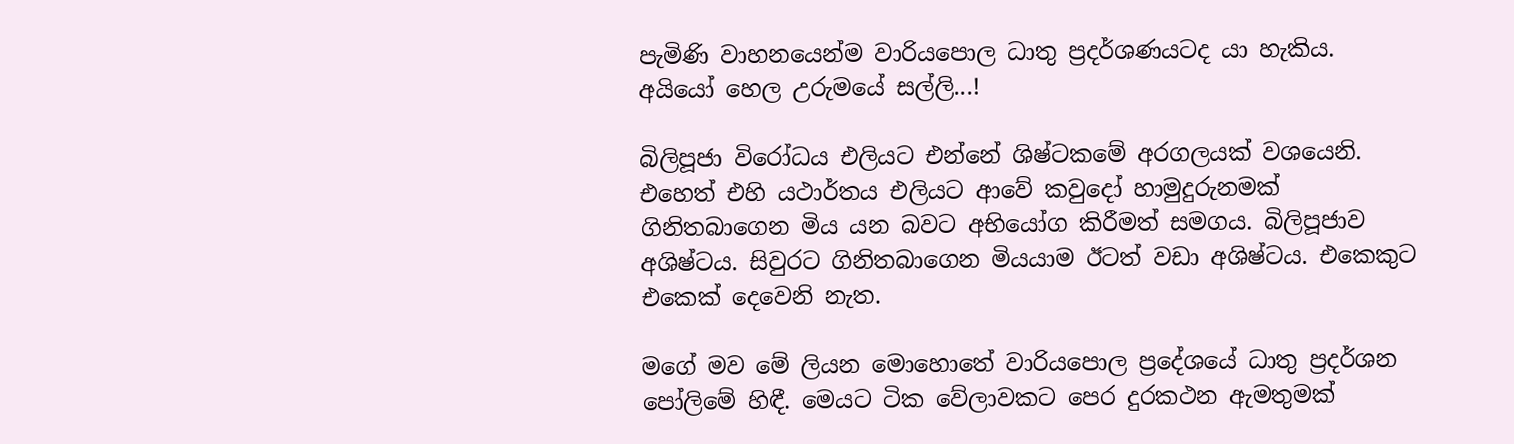පැමිණි වාහනයෙන්ම වාරියපොල ධාතු ප්‍රදර්ශණයටද යා හැකිය.
අයියෝ හෙල උරුමයේ සල්ලි...!

බිලිපූජා විරෝධය එලියට එන්නේ ශිෂ්ටකමේ අරගලයක් වශයෙනි. එහෙත් එහි යථාර්තය එලියට ආවේ කවුදෝ හාමුදුරුනමක් ගිනිතබාගෙන මිය යන බවට අභියෝග කිරීමත් සමගය. බිලිපූජාව අශිෂ්ටය. සිවුරට ගිනිතබාගෙන මියයාම ඊටත් වඩා අශිෂ්ටය. එකෙකුට එකෙක් දෙවෙනි නැත.

මගේ මව මේ ලියන මොහොතේ වාරියපොල ප්‍රදේශයේ ධාතු ප්‍රදර්ශන පෝලිමේ හිඳී. මෙයට ටික වේලාවකට පෙර දුරකථන ඇමතුමක්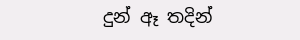දුන් ඈ තදින්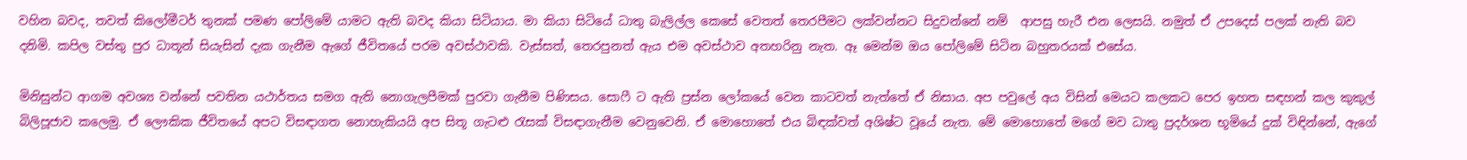වහින බවද, තවත් කිලෝමීටර් තුනක් පමණ පෝලිමේ යාමට ඇති බවද කියා සිටියාය. මා කියා සිටියේ ධාතු බැලිල්ල කෙසේ වෙතත් තෙරපීමට ලක්වන්නට සිදුවන්නේ නම්  ආපසු හැරී එන ලෙසයි. නමුත් ඒ උපදෙස් පලක් නැති බව දනිමි. කපිල වස්තු පුර ධාතූන් සියැසින් දැක ගැනීම ඇගේ ජීවිතයේ පරම අවස්ථාවකි. වැස්සත්, තෙරපුනත් ඇය එම අවස්ථාව අතහරිනු නැත. ඈ මෙන්ම ඔය පෝලිමේ සිටින බහුතරයක් එසේය.

මිනිසුන්ට ආගම අවශ්‍ය වන්නේ පවතින යථාර්තය සමග ඇති නොගැලපීමක් පුරවා ගැනීම පිණිසය. සොෆී ට ඇති ප්‍රස්න ලෝකයේ වෙන කාටවත් නැත්තේ ඒ නිසාය. අප පවුලේ අය විසින් මෙයට කලකට පෙර ඉහත සඳහන් කල කුකුල් බිලිපූජාව කලෙමු. ඒ ලෞකික ජීවිතයේ අපට විසඳාගත නොහැකියයි අප සිතූ ගැටළු රැසක් විසඳාගැනීම වෙනුවෙනි. ඒ මොහොතේ එය බිඳක්වත් අශිෂ්ට වූයේ නැත. මේ මොහොතේ මගේ මව ධාතු ප්‍රදර්ශන භූමියේ දුක් විඳින්නේ, ඇගේ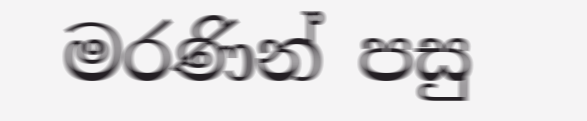මරණින් පසු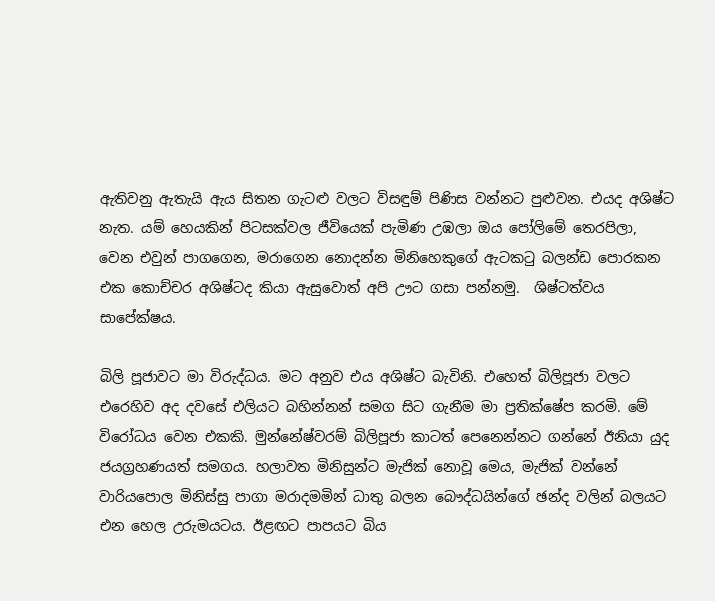ඇතිවනු ඇතැයි ඇය සිතන ගැටළු වලට විසඳුම් පිණිස වන්නට පුළුවන. එයද අශිෂ්ට නැත. යම් හෙයකින් පිටසක්වල ජීවියෙක් පැමිණ උඹලා ඔය පෝලිමේ තෙරපිලා, වෙන එවුන් පාගගෙන, මරාගෙන නොදන්න මිනිහෙකුගේ ඇටකටු බලන්ඩ පොරකන එක කොච්චර අශිෂ්ටද කියා ඇසුවොත් අපි ඌට ගසා පන්නමු.  ශිෂ්ටත්වය සාපේක්ෂය.

බිලි පූජාවට මා විරුද්ධය. මට අනුව එය අශිෂ්ට බැවිනි. එහෙත් බිලිපූජා වලට එරෙහිව අද දවසේ එලියට බහින්නන් සමග සිට ගැනීම මා ප්‍රතික්ෂේප කරමි. මේ විරෝධය වෙන එකකි. මුන්නේෂ්වරම් බිලිපූජා කාටත් පෙනෙන්නට ගන්නේ ඊනියා යුද ජයග්‍රහණයත් සමගය. හලාවත මිනිසුන්ට මැජික් නොවූ මෙය, මැජික් වන්නේ වාරියපොල මිනිස්සු පාගා මරාදමමින් ධාතු බලන බෞද්ධයින්ගේ ඡන්ද වලින් බලයට එන හෙල උරුමයටය. ඊළඟට පාපයට බිය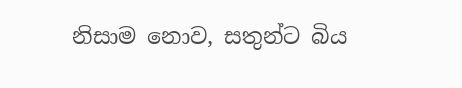නිසාම නොව, සතුන්ට බිය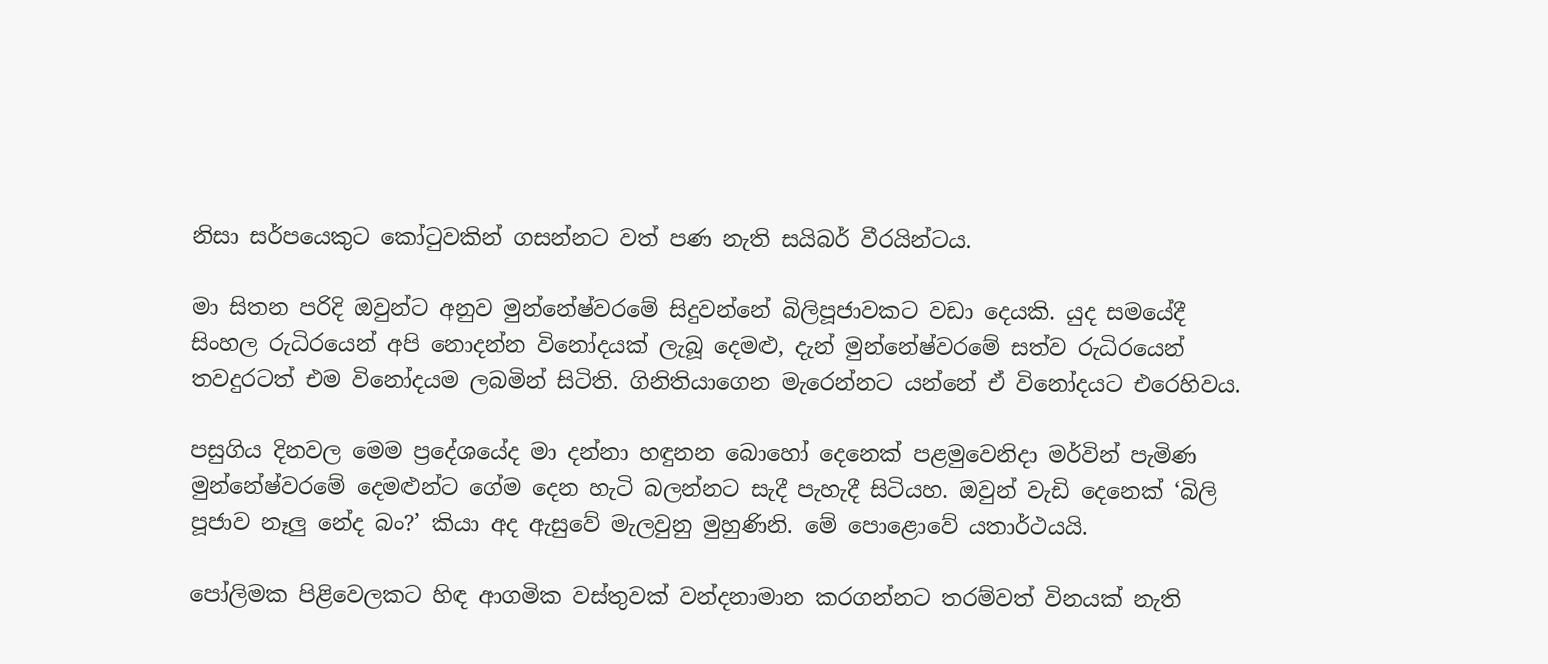නිසා සර්පයෙකුට කෝටුවකින් ගසන්නට වත් පණ නැති සයිබර් වීරයින්ටය.

මා සිතන පරිදි ඔවුන්ට අනුව මුන්නේෂ්වරමේ සිදුවන්නේ බිලිපූජාවකට වඩා දෙයකි. යුද සමයේදී සිංහල රුධිරයෙන් අපි නොදන්න විනෝදයක් ලැබූ දෙමළු, දැන් මුන්නේෂ්වරමේ සත්ව රුධිරයෙන් තවදුරටත් එම විනෝදයම ලබමින් සිටිති. ගිනිතියාගෙන මැරෙන්නට යන්නේ ඒ විනෝදයට එරෙහිවය.

පසුගිය දිනවල මෙම ප්‍රදේශයේද මා දන්නා හඳුනන බොහෝ දෙනෙක් පළමුවෙනිදා මර්වින් පැමිණ මුන්නේෂ්වරමේ දෙමළුන්ට ගේම දෙන හැටි බලන්නට සැදී පැහැදී සිටියහ. ඔවුන් වැඩි දෙනෙක් ‘බිලි පූජාව නෑලු නේද බං?’ කියා අද ඇසුවේ මැලවුනු මුහුණිනි. මේ පොළොවේ යතාර්ථයයි.

පෝලිමක පිළිවෙලකට හිඳ ආගමික වස්තුවක් වන්දනාමාන කරගන්නට තරම්වත් විනයක් නැති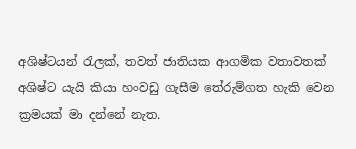අශිෂ්ටයන් රැලක්, තවත් ජාතියක ආගමික වතාවතක් අශිෂ්ට යැයි කියා හංවඩු ගැසීම තේරුම්ගත හැකි වෙන ක්‍රමයක් මා දන්නේ නැත.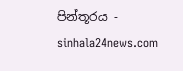පින්තූරය - sinhala24news.com